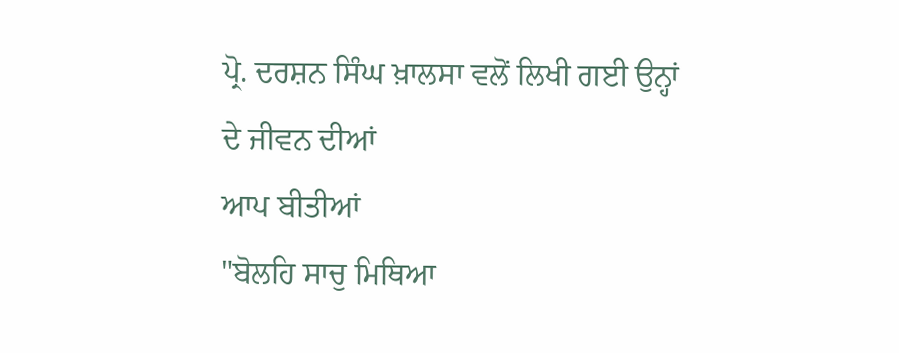ਪ੍ਰੋ. ਦਰਸ਼ਨ ਸਿੰਘ ਖ਼ਾਲਸਾ ਵਲੋਂ ਲਿਖੀ ਗਈ ਉਨ੍ਹਾਂ ਦੇ ਜੀਵਨ ਦੀਆਂ
ਆਪ ਬੀਤੀਆਂ
"ਬੋਲਹਿ ਸਾਚੁ ਮਿਥਿਆ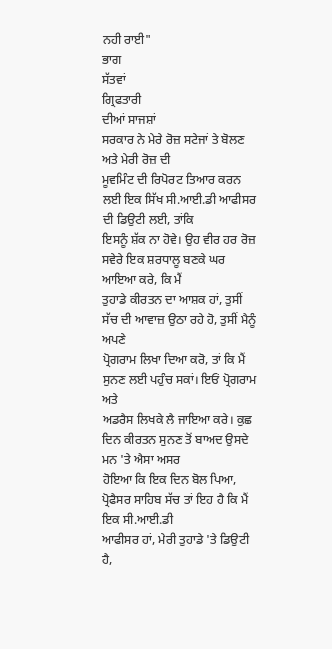ਨਹੀ ਰਾਈ"
ਭਾਗ
ਸੱਤਵਾਂ
ਗ੍ਰਿਫਤਾਰੀ
ਦੀਆਂ ਸਾਜਸ਼ਾਂ
ਸਰਕਾਰ ਨੇ ਮੇਰੇ ਰੋਜ਼ ਸਟੇਜਾਂ ਤੇ ਬੋਲਣ ਅਤੇ ਮੇਰੀ ਰੋਜ਼ ਦੀ
ਮੂਵਮਿੰਟ ਦੀ ਰਿਪੋਰਟ ਤਿਆਰ ਕਰਨ ਲਈ ਇਕ ਸਿੱਖ ਸੀ.ਆਈ.ਡੀ ਆਫੀਸਰ ਦੀ ਡਿਉਟੀ ਲਈ, ਤਾਂਕਿ
ਇਸਨੂੰ ਸ਼ੱਕ ਨਾ ਹੋਵੇ। ਉਹ ਵੀਰ ਹਰ ਰੋਜ਼ ਸਵੇਰੇ ਇਕ ਸ਼ਰਧਾਲੂ ਬਣਕੇ ਘਰ ਆਇਆ ਕਰੇ, ਕਿ ਮੈਂ
ਤੁਹਾਡੇ ਕੀਰਤਨ ਦਾ ਆਸ਼ਕ ਹਾਂ, ਤੁਸੀਂ ਸੱਚ ਦੀ ਆਵਾਜ਼ ਉਠਾ ਰਹੇ ਹੋ, ਤੁਸੀਂ ਮੈਨੂੰ ਅਪਣੇ
ਪ੍ਰੋਗਰਾਮ ਲਿਖਾ ਦਿਆ ਕਰੋ, ਤਾਂ ਕਿ ਮੈਂ ਸੁਨਣ ਲਈ ਪਹੁੰਚ ਸਕਾਂ। ਇਓਂ ਪ੍ਰੋਗਰਾਮ ਅਤੇ
ਅਡਰੈਸ ਲਿਖਕੇ ਲੈ ਜਾਇਆ ਕਰੇ। ਕੁਛ ਦਿਨ ਕੀਰਤਨ ਸੁਨਣ ਤੋਂ ਬਾਅਦ ਉਸਦੇ ਮਨ 'ਤੇ ਐਸਾ ਅਸਰ
ਹੋਇਆ ਕਿ ਇਕ ਦਿਨ ਬੋਲ ਪਿਆ, ਪ੍ਰੋਫੈਸਰ ਸਾਹਿਬ ਸੱਚ ਤਾਂ ਇਹ ਹੈ ਕਿ ਮੈਂ ਇਕ ਸੀ.ਆਈ.ਡੀ
ਆਫੀਸਰ ਹਾਂ, ਮੇਰੀ ਤੁਹਾਡੇ 'ਤੇ ਡਿਉਟੀ ਹੈ,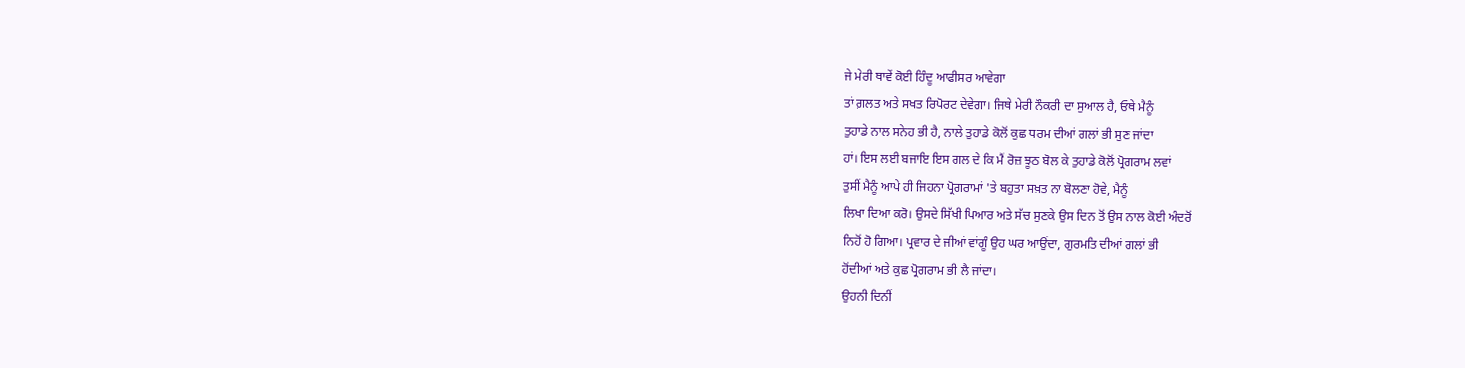ਜੇ ਮੇਰੀ ਥਾਵੇਂ ਕੋਈ ਹਿੰਦੂ ਆਫੀਸਰ ਆਵੇਗਾ
ਤਾਂ ਗ਼ਲਤ ਅਤੇ ਸਖਤ ਰਿਪੋਰਟ ਦੇਵੇਗਾ। ਜਿਥੇ ਮੇਰੀ ਨੌਕਰੀ ਦਾ ਸੁਆਲ ਹੈ, ਓਥੇ ਮੈਨੂੰ
ਤੁਹਾਡੇ ਨਾਲ ਸਨੇਹ ਭੀ ਹੈ, ਨਾਲੇ ਤੁਹਾਡੇ ਕੋਲੋਂ ਕੁਛ ਧਰਮ ਦੀਆਂ ਗਲਾਂ ਭੀ ਸੁਣ ਜਾਂਦਾ
ਹਾਂ। ਇਸ ਲਈ ਬਜਾਇ ਇਸ ਗਲ ਦੇ ਕਿ ਮੈਂ ਰੋਜ਼ ਝੂਠ ਬੋਲ ਕੇ ਤੁਹਾਡੇ ਕੋਲੋਂ ਪ੍ਰੋਗਰਾਮ ਲਵਾਂ
ਤੁਸੀਂ ਮੈਨੂੰ ਆਪੇ ਹੀ ਜਿਹਨਾ ਪ੍ਰੋਗਰਾਮਾਂ 'ਤੇ ਬਹੁਤਾ ਸਖ਼ਤ ਨਾ ਬੋਲਣਾ ਹੋਵੇ, ਮੈਨੂੰ
ਲਿਖਾ ਦਿਆ ਕਰੋ। ਉਸਦੇ ਸਿੱਖੀ ਪਿਆਰ ਅਤੇ ਸੱਚ ਸੁਣਕੇ ਉਸ ਦਿਨ ਤੋਂ ਉਸ ਨਾਲ ਕੋਈ ਅੰਦਰੋਂ
ਨਿਹੋਂ ਹੋ ਗਿਆ। ਪ੍ਰਵਾਰ ਦੇ ਜੀਆਂ ਵਾਂਗੂੰ ਉਹ ਘਰ ਆਉਂਦਾ, ਗੁਰਮਤਿ ਦੀਆਂ ਗਲਾਂ ਭੀ
ਹੋਂਦੀਆਂ ਅਤੇ ਕੁਛ ਪ੍ਰੋਗਰਾਮ ਭੀ ਲੈ ਜਾਂਦਾ।
ਉਹਨੀ ਦਿਨੀਂ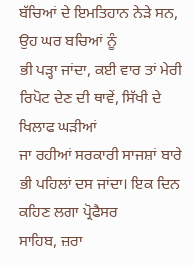ਬੱਚਿਆਂ ਦੇ ਇਮਤਿਹਾਨ ਨੇੜੇ ਸਨ, ਉਹ ਘਰ ਬਚਿਆਂ ਨੂੰ
ਭੀ ਪੜ੍ਹਾ ਜਾਂਦਾ, ਕਈ ਵਾਰ ਤਾਂ ਮੇਰੀ ਰਿਪੋਟ ਦੇਣ ਦੀ ਥਾਵੇਂ, ਸਿੱਖੀ ਦੇ ਖਿਲਾਫ ਘੜੀਆਂ
ਜਾ ਰਹੀਆਂ ਸਰਕਾਰੀ ਸਾਜਸ਼ਾਂ ਬਾਰੇ ਭੀ ਪਹਿਲਾਂ ਦਸ ਜਾਂਦਾ। ਇਕ ਦਿਨ ਕਹਿਣ ਲਗਾ ਪ੍ਰੋਫੈਸਰ
ਸਾਹਿਬ, ਜ਼ਰਾ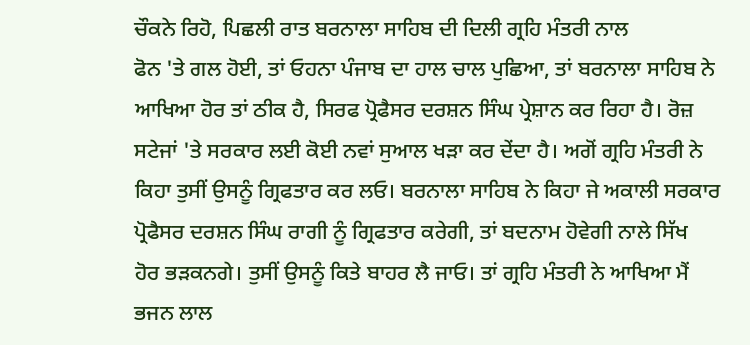ਚੌਕਨੇ ਰਿਹੋ, ਪਿਛਲੀ ਰਾਤ ਬਰਨਾਲਾ ਸਾਹਿਬ ਦੀ ਦਿਲੀ ਗ੍ਰਹਿ ਮੰਤਰੀ ਨਾਲ
ਫੋਨ 'ਤੇ ਗਲ ਹੋਈ, ਤਾਂ ਓਹਨਾ ਪੰਜਾਬ ਦਾ ਹਾਲ ਚਾਲ ਪੁਛਿਆ, ਤਾਂ ਬਰਨਾਲਾ ਸਾਹਿਬ ਨੇ
ਆਖਿਆ ਹੋਰ ਤਾਂ ਠੀਕ ਹੈ, ਸਿਰਫ ਪ੍ਰੋਫੈਸਰ ਦਰਸ਼ਨ ਸਿੰਘ ਪ੍ਰੇਸ਼ਾਨ ਕਰ ਰਿਹਾ ਹੈ। ਰੋਜ਼
ਸਟੇਜਾਂ 'ਤੇ ਸਰਕਾਰ ਲਈ ਕੋਈ ਨਵਾਂ ਸੁਆਲ ਖੜਾ ਕਰ ਦੇਂਦਾ ਹੈ। ਅਗੋਂ ਗ੍ਰਹਿ ਮੰਤਰੀ ਨੇ
ਕਿਹਾ ਤੁਸੀਂ ਉਸਨੂੰ ਗ੍ਰਿਫਤਾਰ ਕਰ ਲਓ। ਬਰਨਾਲਾ ਸਾਹਿਬ ਨੇ ਕਿਹਾ ਜੇ ਅਕਾਲੀ ਸਰਕਾਰ
ਪ੍ਰੋਫੈਸਰ ਦਰਸ਼ਨ ਸਿੰਘ ਰਾਗੀ ਨੂੰ ਗ੍ਰਿਫਤਾਰ ਕਰੇਗੀ, ਤਾਂ ਬਦਨਾਮ ਹੋਵੇਗੀ ਨਾਲੇ ਸਿੱਖ
ਹੋਰ ਭੜਕਨਗੇ। ਤੁਸੀਂ ਉਸਨੂੰ ਕਿਤੇ ਬਾਹਰ ਲੈ ਜਾਓ। ਤਾਂ ਗ੍ਰਹਿ ਮੰਤਰੀ ਨੇ ਆਖਿਆ ਮੈਂ
ਭਜਨ ਲਾਲ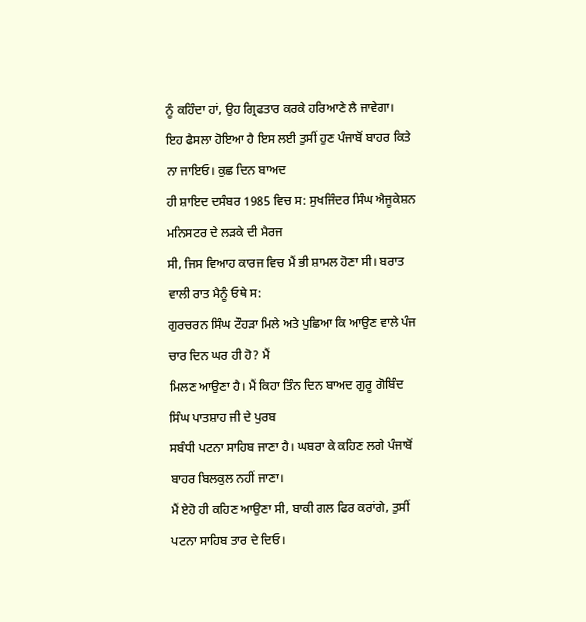ਨੂੰ ਕਹਿੰਦਾ ਹਾਂ, ਉਹ ਗ੍ਰਿਫਤਾਰ ਕਰਕੇ ਹਰਿਆਣੇ ਲੈ ਜਾਵੇਗਾ।
ਇਹ ਫੈਸਲਾ ਹੋਇਆ ਹੈ ਇਸ ਲਈ ਤੁਸੀਂ ਹੁਣ ਪੰਜਾਬੋਂ ਬਾਹਰ ਕਿਤੇ ਨਾ ਜਾਇਓ। ਕੁਛ ਦਿਨ ਬਾਅਦ
ਹੀ ਸ਼ਾਇਦ ਦਸੰਬਰ 1985 ਵਿਚ ਸ: ਸੁਖਜਿੰਦਰ ਸਿੰਘ ਐਜੂਕੇਸ਼ਨ ਮਨਿਸਟਰ ਦੇ ਲੜਕੇ ਦੀ ਮੈਰਜ
ਸੀ, ਜਿਸ ਵਿਆਹ ਕਾਰਜ ਵਿਚ ਮੈਂ ਭੀ ਸ਼ਾਮਲ ਹੋਣਾ ਸੀ। ਬਰਾਤ ਵਾਲੀ ਰਾਤ ਮੈਨੂੰ ਓਥੇ ਸ:
ਗੁਰਚਰਨ ਸਿੰਘ ਟੌਹੜਾ ਮਿਲੇ ਅਤੇ ਪੁਛਿਆ ਕਿ ਆਉਣ ਵਾਲੇ ਪੰਜ ਚਾਰ ਦਿਨ ਘਰ ਹੀ ਹੋ? ਮੈਂ
ਮਿਲਣ ਆਉਣਾ ਹੈ। ਮੈਂ ਕਿਹਾ ਤਿੰਨ ਦਿਨ ਬਾਅਦ ਗੁਰੂ ਗੋਬਿੰਦ ਸਿੰਘ ਪਾਤਸ਼ਾਹ ਜੀ ਦੇ ਪੁਰਬ
ਸਬੰਧੀ ਪਟਨਾ ਸਾਹਿਬ ਜਾਣਾ ਹੈ। ਘਬਰਾ ਕੇ ਕਹਿਣ ਲਗੇ ਪੰਜਾਬੋਂ ਬਾਹਰ ਬਿਲਕੁਲ ਨਹੀਂ ਜਾਣਾ।
ਮੈਂ ਏਹੋ ਹੀ ਕਹਿਣ ਆਉਣਾ ਸੀ, ਬਾਕੀ ਗਲ ਫਿਰ ਕਰਾਂਗੇ, ਤੁਸੀਂ ਪਟਨਾ ਸਾਹਿਬ ਤਾਰ ਦੇ ਦਿਓ।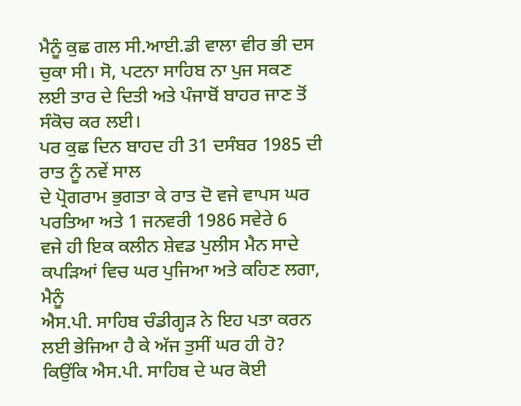ਮੈਨੂੰ ਕੁਛ ਗਲ ਸੀ.ਆਈ.ਡੀ ਵਾਲਾ ਵੀਰ ਭੀ ਦਸ ਚੁਕਾ ਸੀ। ਸੋ, ਪਟਨਾ ਸਾਹਿਬ ਨਾ ਪੁਜ ਸਕਣ
ਲਈ ਤਾਰ ਦੇ ਦਿਤੀ ਅਤੇ ਪੰਜਾਬੋਂ ਬਾਹਰ ਜਾਣ ਤੋਂ ਸੰਕੋਚ ਕਰ ਲਈ।
ਪਰ ਕੁਛ ਦਿਨ ਬਾਹਦ ਹੀ 31 ਦਸੰਬਰ 1985 ਦੀ ਰਾਤ ਨੂੰ ਨਵੇਂ ਸਾਲ
ਦੇ ਪ੍ਰੋਗਰਾਮ ਭੁਗਤਾ ਕੇ ਰਾਤ ਦੋ ਵਜੇ ਵਾਪਸ ਘਰ ਪਰਤਿਆ ਅਤੇ 1 ਜਨਵਰੀ 1986 ਸਵੇਰੇ 6
ਵਜੇ ਹੀ ਇਕ ਕਲੀਨ ਸ਼ੇਵਡ ਪੁਲੀਸ ਮੈਨ ਸਾਦੇ ਕਪੜਿਆਂ ਵਿਚ ਘਰ ਪੁਜਿਆ ਅਤੇ ਕਹਿਣ ਲਗਾ, ਮੈਨੂੰ
ਐਸ.ਪੀ. ਸਾਹਿਬ ਚੰਡੀਗ੍ਹੜ ਨੇ ਇਹ ਪਤਾ ਕਰਨ ਲਈ ਭੇਜਿਆ ਹੈ ਕੇ ਅੱਜ ਤੁਸੀਂ ਘਰ ਹੀ ਹੋ?
ਕਿਉਂਕਿ ਐਸ.ਪੀ. ਸਾਹਿਬ ਦੇ ਘਰ ਕੋਈ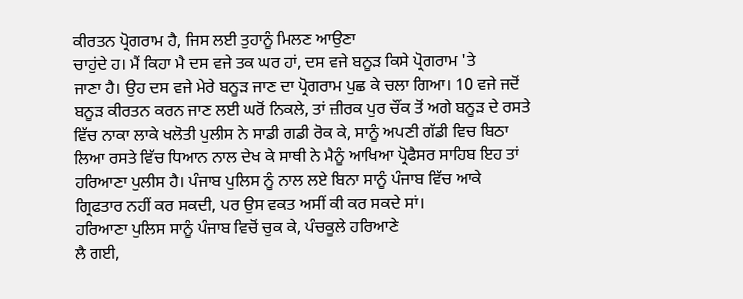ਕੀਰਤਨ ਪ੍ਰੋਗਰਾਮ ਹੈ, ਜਿਸ ਲਈ ਤੁਹਾਨੂੰ ਮਿਲਣ ਆਉਣਾ
ਚਾਹੁਂਦੇ ਹ। ਮੈਂ ਕਿਹਾ ਮੈ ਦਸ ਵਜੇ ਤਕ ਘਰ ਹਾਂ, ਦਸ ਵਜੇ ਬਨੂੜ ਕਿਸੇ ਪ੍ਰੋਗਰਾਮ 'ਤੇ
ਜਾਣਾ ਹੈ। ਉਹ ਦਸ ਵਜੇ ਮੇਰੇ ਬਨੂੜ ਜਾਣ ਦਾ ਪ੍ਰੋਗਰਾਮ ਪੁਛ ਕੇ ਚਲਾ ਗਿਆ। 10 ਵਜੇ ਜਦੋਂ
ਬਨੂੜ ਕੀਰਤਨ ਕਰਨ ਜਾਣ ਲਈ ਘਰੋਂ ਨਿਕਲੇ, ਤਾਂ ਜ਼ੀਰਕ ਪੁਰ ਚੌਂਕ ਤੋਂ ਅਗੇ ਬਨੂੜ ਦੇ ਰਸਤੇ
ਵਿੱਚ ਨਾਕਾ ਲਾਕੇ ਖਲੋਤੀ ਪੁਲੀਸ ਨੇ ਸਾਡੀ ਗਡੀ ਰੋਕ ਕੇ, ਸਾਨੂੰ ਅਪਣੀ ਗੱਡੀ ਵਿਚ ਬਿਠਾ
ਲਿਆ ਰਸਤੇ ਵਿੱਚ ਧਿਆਨ ਨਾਲ ਦੇਖ ਕੇ ਸਾਥੀ ਨੇ ਮੈਨੂੰ ਆਖਿਆ ਪ੍ਰੋਫੈਸਰ ਸਾਹਿਬ ਇਹ ਤਾਂ
ਹਰਿਆਣਾ ਪੁਲੀਸ ਹੈ। ਪੰਜਾਬ ਪੁਲਿਸ ਨੂੰ ਨਾਲ ਲਏ ਬਿਨਾ ਸਾਨੂੰ ਪੰਜਾਬ ਵਿੱਚ ਆਕੇ
ਗ੍ਰਿਫਤਾਰ ਨਹੀਂ ਕਰ ਸਕਦੀ, ਪਰ ਉਸ ਵਕਤ ਅਸੀਂ ਕੀ ਕਰ ਸਕਦੇ ਸਾਂ।
ਹਰਿਆਣਾ ਪੁਲਿਸ ਸਾਨੂੰ ਪੰਜਾਬ ਵਿਚੋਂ ਚੁਕ ਕੇ, ਪੰਚਕੂਲੇ ਹਰਿਆਣੇ
ਲੈ ਗਈ,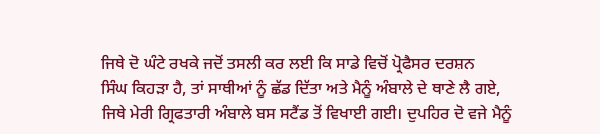ਜਿਥੇ ਦੋ ਘੰਟੇ ਰਖਕੇ ਜਦੋਂ ਤਸਲੀ ਕਰ ਲਈ ਕਿ ਸਾਡੇ ਵਿਚੋਂ ਪ੍ਰੋਫੈਸਰ ਦਰਸ਼ਨ
ਸਿੰਘ ਕਿਹੜਾ ਹੈ, ਤਾਂ ਸਾਥੀਆਂ ਨੂੰ ਛੱਡ ਦਿੱਤਾ ਅਤੇ ਮੈਨੂੰ ਅੰਬਾਲੇ ਦੇ ਥਾਣੇ ਲੈ ਗਏ,
ਜਿਥੇ ਮੇਰੀ ਗ੍ਰਿਫਤਾਰੀ ਅੰਬਾਲੇ ਬਸ ਸਟੈਂਡ ਤੋਂ ਵਿਖਾਈ ਗਈ। ਦੁਪਹਿਰ ਦੋ ਵਜੇ ਮੈਨੂੰ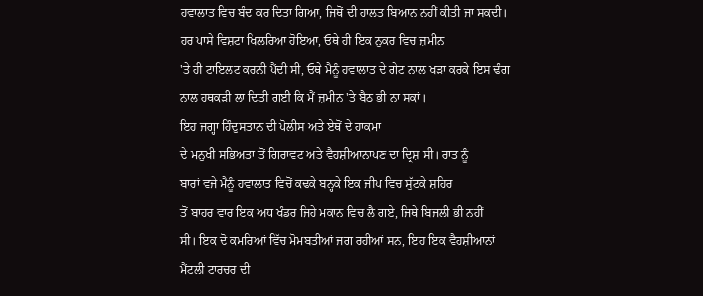ਹਵਾਲਾਤ ਵਿਚ ਬੰਦ ਕਰ ਦਿਤਾ ਗਿਆ, ਜਿਥੋਂ ਦੀ ਹਾਲਤ ਬਿਆਨ ਨਹੀਂ ਕੀਤੀ ਜਾ ਸਕਦੀ।
ਹਰ ਪਾਸੇ ਵਿਸ਼ਟਾ ਖਿਲਰਿਆ ਹੋਇਆ, ਓਥੇ ਹੀ ਇਕ ਨੁਕਰ ਵਿਚ ਜ਼ਮੀਨ
'ਤੇ ਹੀ ਟਾਇਲਟ ਕਰਨੀ ਪੈਂਦੀ ਸੀ, ਓਥੇ ਮੈਨੂੰ ਹਵਾਲਾਤ ਦੇ ਗੇਟ ਨਾਲ ਖੜਾ ਕਰਕੇ ਇਸ ਢੰਗ
ਨਾਲ ਹਥਕੜੀ ਲਾ ਦਿਤੀ ਗਈ ਕਿ ਮੈਂ ਜ਼ਮੀਨ 'ਤੇ ਬੈਠ ਭੀ ਨਾ ਸਕਾਂ।
ਇਹ ਜਗ੍ਹਾ ਹਿੰਦੁਸਤਾਨ ਦੀ ਪੋਲੀਸ ਅਤੇ ਏਥੋਂ ਦੇ ਹਾਕਮਾ
ਦੇ ਮਨੁਖੀ ਸਭਿਅਤਾ ਤੋਂ ਗਿਰਾਵਟ ਅਤੇ ਵੈਹਸ਼ੀਆਨਾਪਣ ਦਾ ਦ੍ਰਿਸ਼ ਸੀ। ਰਾਤ ਨੂੰ
ਬਾਰਾਂ ਵਜੇ ਮੈਨੂੰ ਹਵਾਲਾਤ ਵਿਚੋਂ ਕਢਕੇ ਬਨ੍ਹਕੇ ਇਕ ਜੀਪ ਵਿਚ ਸੁੱਟਕੇ ਸ਼ਹਿਰ
ਤੋਂ ਬਾਹਰ ਵਾਰ ਇਕ ਅਧ ਖੰਡਰ ਜਿਹੇ ਮਕਾਨ ਵਿਚ ਲੈ ਗਏ, ਜਿਥੇ ਬਿਜਲੀ ਭੀ ਨਹੀਂ
ਸੀ। ਇਕ ਦੋ ਕਮਰਿਆਂ ਵਿੱਚ ਮੋਮਬਤੀਆਂ ਜਗ ਰਹੀਆਂ ਸਨ, ਇਹ ਇਕ ਵੈਹਸ਼ੀਆਨਾਂ
ਮੈਂਟਲੀ ਟਾਰਚਰ ਦੀ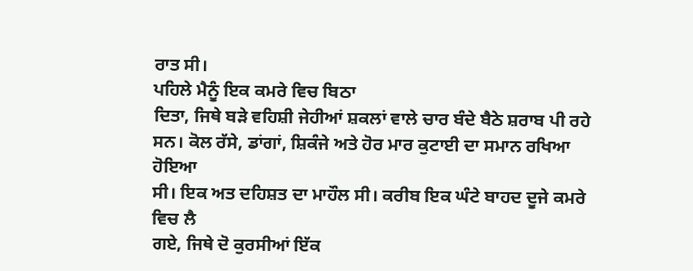ਰਾਤ ਸੀ।
ਪਹਿਲੇ ਮੈਨੂੰ ਇਕ ਕਮਰੇ ਵਿਚ ਬਿਠਾ
ਦਿਤਾ, ਜਿਥੇ ਬੜੇ ਵਹਿਸ਼ੀ ਜੇਹੀਆਂ ਸ਼ਕਲਾਂ ਵਾਲੇ ਚਾਰ ਬੰਦੇ ਬੈਠੇ ਸ਼ਰਾਬ ਪੀ ਰਹੇ
ਸਨ। ਕੋਲ ਰੱਸੇ, ਡਾਂਗਾਂ, ਸ਼ਿਕੰਜੇ ਅਤੇ ਹੋਰ ਮਾਰ ਕੁਟਾਈ ਦਾ ਸਮਾਨ ਰਖਿਆ ਹੋਇਆ
ਸੀ। ਇਕ ਅਤ ਦਹਿਸ਼ਤ ਦਾ ਮਾਹੌਲ ਸੀ। ਕਰੀਬ ਇਕ ਘੰਟੇ ਬਾਹਦ ਦੂਜੇ ਕਮਰੇ ਵਿਚ ਲੈ
ਗਏ, ਜਿਥੇ ਦੋ ਕੁਰਸੀਆਂ ਇੱਕ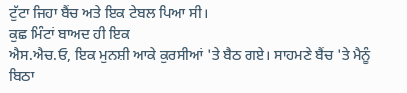ਟੁੱਟਾ ਜਿਹਾ ਬੈਂਚ ਅਤੇ ਇਕ ਟੇਬਲ ਪਿਆ ਸੀ।
ਕੁਛ ਮਿੰਟਾਂ ਬਾਅਦ ਹੀ ਇਕ
ਐਸ.ਐਚ.ਓ, ਇਕ ਮੁਨਸ਼ੀ ਆਕੇ ਕੁਰਸੀਆਂ 'ਤੇ ਬੈਠ ਗਏ। ਸਾਹਮਣੇ ਬੈਂਚ 'ਤੇ ਮੈਨੂੰ
ਬਿਠਾ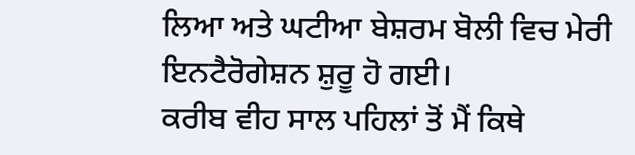ਲਿਆ ਅਤੇ ਘਟੀਆ ਬੇਸ਼ਰਮ ਬੋਲੀ ਵਿਚ ਮੇਰੀ ਇਨਟੈਰੋਗੇਸ਼ਨ ਸ਼ੁਰੂ ਹੋ ਗਈ।
ਕਰੀਬ ਵੀਹ ਸਾਲ ਪਹਿਲਾਂ ਤੋਂ ਮੈਂ ਕਿਥੇ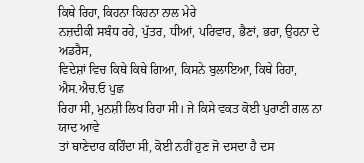ਕਿਥੇ ਰਿਹਾ, ਕਿਹਨਾ ਕਿਹਨਾ ਨਾਲ ਮੇਰੇ
ਨਜ਼ਦੀਕੀ ਸਬੰਧ ਰਹੇ, ਪੁੱਤਰ, ਧੀਆਂ, ਪਰਿਵਾਰ, ਭੈਣਾਂ, ਭਰਾ, ਉਹਨਾ ਦੇ ਅਡਰੈਸ,
ਵਿਦੇਸ਼ਾਂ ਵਿਚ ਕਿਥੇ ਕਿਥੇ ਗਿਆ, ਕਿਸਨੇ ਬੁਲਾਇਆ, ਕਿਥੇ ਰਿਹਾ, ਐਸ.ਐਚ.ਓ ਪੁਛ
ਰਿਹਾ ਸੀ, ਮੁਨਸ਼ੀ ਲਿਖ ਰਿਹਾ ਸੀ। ਜੇ ਕਿਸੇ ਵਕਤ ਕੋਈ ਪੁਰਾਣੀ ਗਲ ਨਾ ਯਾਦ ਆਵੇ
ਤਾਂ ਥਾਣੇਦਾਰ ਕਹਿੰਦਾ ਸੀ, ਕੋਈ ਨਹੀਂ ਹੁਣ ਜੋ ਦਸਦਾ ਹੈ ਦਸ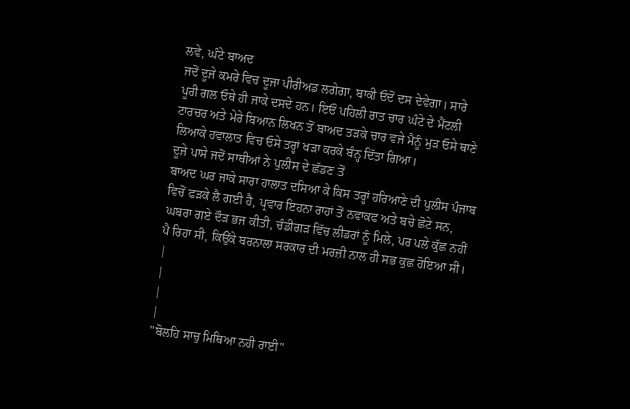ਲਵੇ, ਘੰਟੇ ਬਾਅਦ
ਜਦੋਂ ਦੂਜੇ ਕਮਰੇ ਵਿਚ ਦੂਜਾ ਪੀਰੀਅਡ ਲਗੇਗਾ, ਬਾਕੀ ਓਦੋਂ ਦਸ ਦੇਵੇਗਾ। ਸਾਰੇ
ਪੂਰੀ ਗਲ ਓਥੇ ਹੀ ਜਾਕੇ ਦਸਦੇ ਹਨ। ਇਓਂ ਪਹਿਲੀ ਰਾਤ ਚਾਰ ਘੰਟੇ ਦੇ ਮੈਂਟਲੀ
ਟਾਰਚਰ ਅਤੇ ਮੇਰੇ ਬਿਆਨ ਲਿਖਨ ਤੋਂ ਬਾਅਦ ਤੜਕੇ ਚਾਰ ਵਜੇ ਮੈਨੂੰ ਮੁੜ ਓਸੇ ਥਾਣੇ
ਲਿਆਕੇ ਹਵਾਲਾਤ ਵਿਚ ਓਸੇ ਤਰ੍ਹਾਂ ਖੜਾ ਕਰਕੇ ਬੰਨ੍ਹ ਦਿੱਤਾ ਗਿਆ।
ਦੂਜੇ ਪਾਸੇ ਜਦੋਂ ਸਾਥੀਆਂ ਨੇ ਪੁਲੀਸ ਦੇ ਛੱਡਣ ਤੋਂ
ਬਾਅਦ ਘਰ ਜਾਕੇ ਸਾਰਾ ਹਾਲਾਤ ਦਸਿਆ ਕੇ ਕਿਸ ਤਰ੍ਹਾਂ ਹਰਿਆਣੇ ਦੀ ਪੁਲੀਸ ਪੰਜਾਬ
ਵਿਚੋਂ ਫੜਕੇ ਲੈ ਗਈ ਹੈ, ਪ੍ਰਵਾਰ ਇਹਨਾ ਰਾਹਾਂ ਤੋਂ ਨਵਾਕਫ ਅਤੇ ਬਚੇ ਛੋਟੇ ਸਨ,
ਘਬਰਾ ਗਏ ਦੌੜ ਭਜ ਕੀਤੀ, ਚੰਡੀਗੜ ਵਿੱਚ ਲੀਡਰਾਂ ਨੂੰ ਮਿਲੇ, ਪਰ ਪਲੇ ਕੁੱਛ ਨਹੀਂ
ਪੈ ਰਿਹਾ ਸੀ, ਕਿਉਂਕੇ ਬਰਨਾਲਾ ਸਰਕਾਰ ਦੀ ਮਰਜ਼ੀ ਨਾਲ ਹੀ ਸਭ ਕੁਛ ਹੋਇਆ ਸੀ।
|
|
|
|
"ਬੋਲਹਿ ਸਾਚੁ ਮਿਥਿਆ ਨਹੀ ਰਾਈ"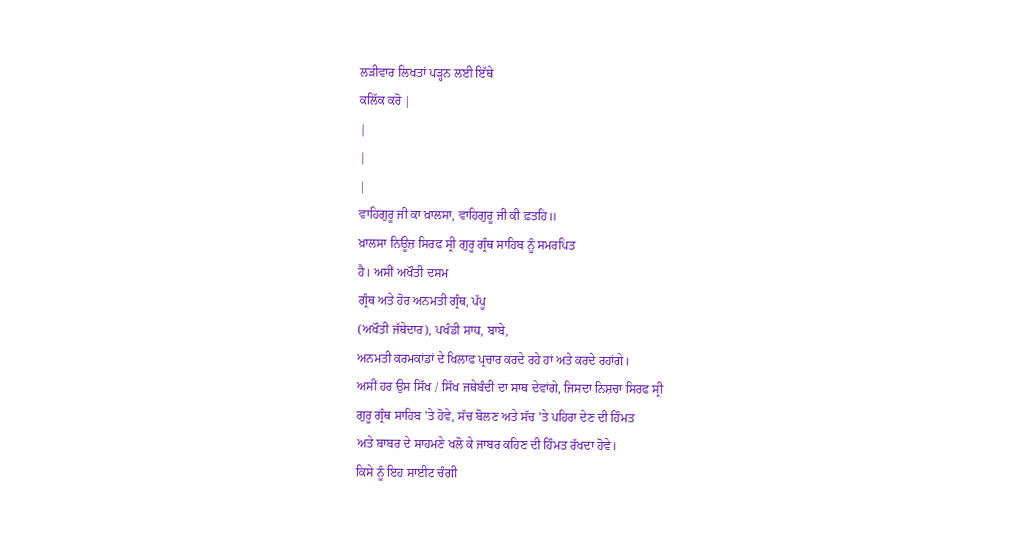ਲੜੀਵਾਰ ਲਿਖਤਾਂ ਪੜ੍ਹਨ ਲਈ ਇੱਥੇ
ਕਲਿੱਕ ਕਰੋ |
|
|
|
ਵਾਹਿਗੁਰੂ ਜੀ ਕਾ ਖ਼ਾਲਸਾ, ਵਾਹਿਗੁਰੂ ਜੀ ਕੀ ਫ਼ਤਹਿ॥
ਖ਼ਾਲਸਾ ਨਿਊਜ਼ ਸਿਰਫ ਸ੍ਰੀ ਗੁਰੂ ਗ੍ਰੰਥ ਸਾਹਿਬ ਨੂੰ ਸਮਰਪਿਤ
ਹੈ। ਅਸੀਂ ਅਖੌਤੀ ਦਸਮ
ਗ੍ਰੰਥ ਅਤੇ ਹੋਰ ਅਨਮਤੀ ਗ੍ਰੰਥ, ਪੱਪੂ
(ਅਖੌਤੀ ਜੱਥੇਦਾਰ), ਪਖੰਡੀ ਸਾਧ, ਬਾਬੇ,
ਅਨਮਤੀ ਕਰਮਕਾਂਡਾਂ ਦੇ ਖਿਲਾਫ ਪ੍ਰਚਾਰ ਕਰਦੇ ਰਹੇ ਹਾਂ ਅਤੇ ਕਰਦੇ ਰਹਾਂਗੇ।
ਅਸੀਂ ਹਰ ਉਸ ਸਿੱਖ / ਸਿੱਖ ਜਥੇਬੰਦੀ ਦਾ ਸਾਥ ਦੇਵਾਂਗੇ, ਜਿਸਦਾ ਨਿਸ਼ਚਾ ਸਿਰਫ ਸ੍ਰੀ
ਗੁਰੂ ਗ੍ਰੰਥ ਸਾਹਿਬ 'ਤੇ ਹੋਵੇ, ਸੱਚ ਬੋਲਣ ਅਤੇ ਸੱਚ 'ਤੇ ਪਹਿਰਾ ਦੇਣ ਦੀ ਹਿੰਮਤ
ਅਤੇ ਬਾਬਰ ਦੇ ਸਾਹਮਣੇ ਖਲੋ ਕੇ ਜਾਬਰ ਕਹਿਣ ਦੀ ਹਿੰਮਤ ਰੱਖਦਾ ਹੋਵੇ।
ਕਿਸੇ ਨੂੰ ਇਹ ਸਾਈਟ ਚੰਗੀ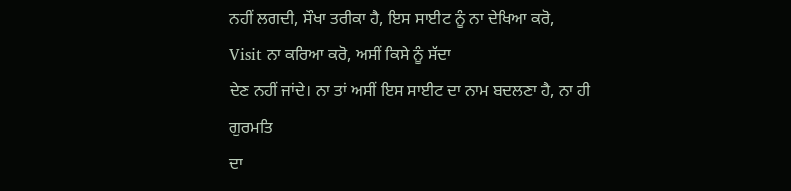ਨਹੀਂ ਲਗਦੀ, ਸੌਖਾ ਤਰੀਕਾ ਹੈ, ਇਸ ਸਾਈਟ ਨੂੰ ਨਾ ਦੇਖਿਆ ਕਰੋ,
Visit ਨਾ ਕਰਿਆ ਕਰੋ, ਅਸੀਂ ਕਿਸੇ ਨੂੰ ਸੱਦਾ
ਦੇਣ ਨਹੀਂ ਜਾਂਦੇ। ਨਾ ਤਾਂ ਅਸੀਂ ਇਸ ਸਾਈਟ ਦਾ ਨਾਮ ਬਦਲਣਾ ਹੈ, ਨਾ ਹੀ
ਗੁਰਮਤਿ
ਦਾ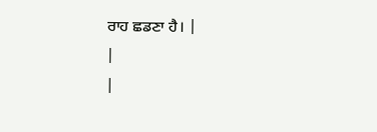ਰਾਹ ਛਡਣਾ ਹੈ। |
|
|